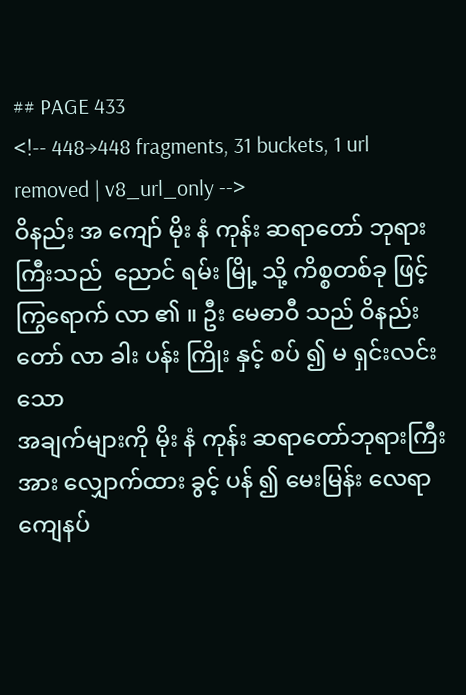## PAGE 433
<!-- 448→448 fragments, 31 buckets, 1 url removed | v8_url_only -->
ဝိနည်း အ ကျော် မိုး နံ ကုန်း ဆရာတော် ဘုရား ကြီးသည်  ညောင် ရမ်း မြို့ သို့ ကိစ္စတစ်ခု ဖြင့်
ကြွရောက် လာ ၏ ။ ဦး မေဓာဝီ သည် ဝိနည်း တော် လာ ခါး ပန်း ကြိုး နှင့် စပ် ၍ မ ရှင်းလင်းသော
အချက်များကို မိုး နံ ကုန်း ဆရာတော်ဘုရားကြီး အား လျှောက်ထား ခွင့် ပန် ၍ မေးမြန်း လေရာ
ကျေနပ်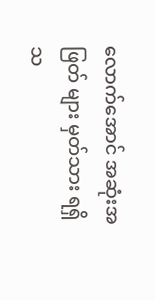လောက်အောင် အဆုံးအဖြတ် များ မှတ်သား ရရှိ သ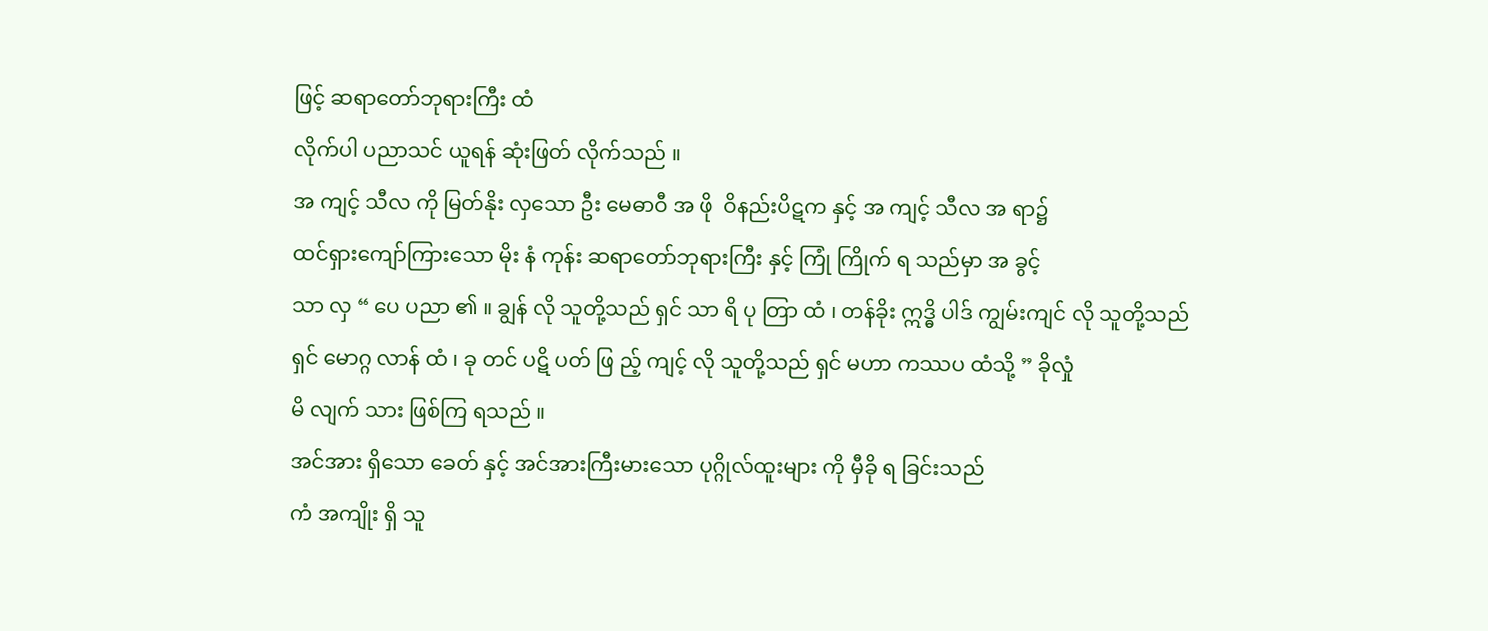ဖြင့် ဆရာတော်ဘုရားကြီး ထံ
လိုက်ပါ ပညာသင် ယူရန် ဆုံးဖြတ် လိုက်သည် ။
အ ကျင့် သီလ ကို မြတ်နိုး လှသော ဦး မေဓာဝီ အ ဖို  ဝိနည်းပိဋက နှင့် အ ကျင့် သီလ အ ရာ၌
ထင်ရှားကျော်ကြားသော မိုး နံ ကုန်း ဆရာတော်ဘုရားကြီး နှင့် ကြုံ ကြိုက် ရ သည်မှာ အ ခွင့်
သာ လှ “ ပေ ပညာ ၏ ။ ချွန် လို သူတို့သည် ရှင် သာ ရိ ပု တြာ ထံ ၊ တန်ခိုး ဣဒ္ဓိ ပါဒ် ကျွမ်းကျင် လို သူတို့သည်
ရှင် မောဂ္ဂ လာန် ထံ ၊ ခု တင် ပဋိ ပတ် ဖြ ည့် ကျင့် လို သူတို့သည် ရှင် မဟာ ကဿပ ထံသို့ ” ခိုလှုံ
မိ လျက် သား ဖြစ်ကြ ရသည် ။
အင်အား ရှိသော ခေတ် နှင့် အင်အားကြီးမားသော ပုဂ္ဂိုလ်ထူးများ ကို မှီခို ရ ခြင်းသည်
ကံ အကျိုး ရှိ သူ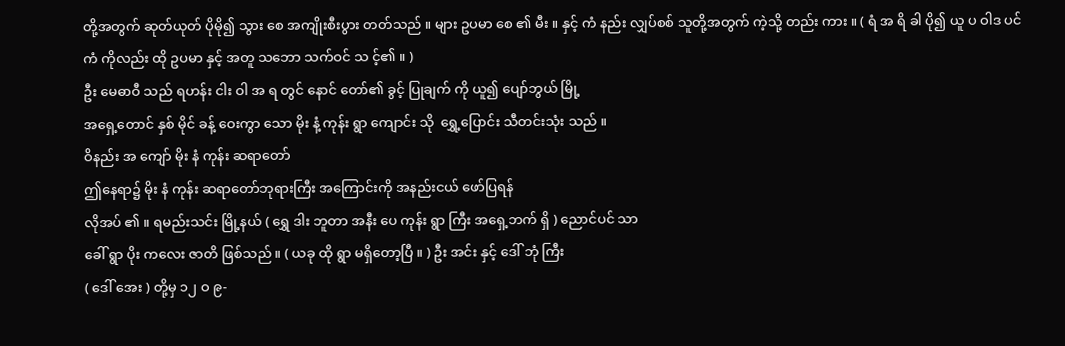တို့အတွက် ဆုတ်ယုတ် ပိုမို၍ သွား စေ အကျိုးစီးပွား တတ်သည် ။ များ ဥပမာ စေ ၏ မီး ။ နှင့် ကံ နည်း လျှပ်စစ် သူတို့အတွက် ကဲ့သို့ တည်း ကား ။ ( ရံ အ ရိ ခါ ပို၍ ယူ ပ ဝါဒ ပင်
ကံ ကိုလည်း ထို ဥပမာ နှင့် အတူ သဘော သက်ဝင် သ င့်၏ ။ )
ဦး မေဓာဝီ သည် ရဟန်း ငါး ဝါ အ ရ တွင် နောင် တော်၏ ခွင့် ပြုချက် ကို ယူ၍ ပျော်ဘွယ် မြို့
အရှေ့တောင် နှစ် မိုင် ခန့် ဝေးကွာ သော မိုး နံ့ ကုန်း ရွာ ကျောင်း သို  ရွှေ့ပြောင်း သီတင်းသုံး သည် ။
ဝိနည်း အ ကျော် မိုး နံ ကုန်း ဆရာတော်
ဤနေရာ၌ မိုး နံ ကုန်း ဆရာတော်ဘုရားကြီး အကြောင်းကို အနည်းငယ် ဖော်ပြရန်
လိုအပ် ၏ ။ ရမည်းသင်း မြို့နယ် ( ရွှေ ဒါး ဘူတာ အနီး ပေ ကုန်း ရွာ ကြီး အရှေ့ဘက် ရှိ ) ညောင်ပင် သာ
ခေါ် ရွာ ပိုး ကလေး ဇာတိ ဖြစ်သည် ။ ( ယခု ထို ရွာ မရှိတော့ပြီ ။ ) ဦး အင်း နှင့် ဒေါ် ဘုံ ကြီး
( ဒေါ် အေး ) တို့မှ ၁၂ ဝ ၉-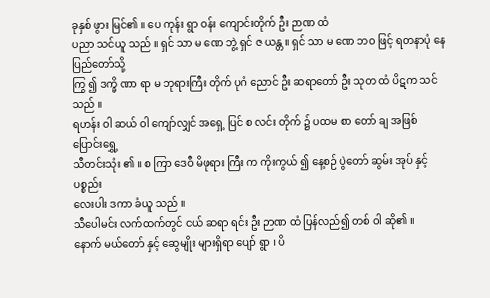ခုနှစ် ဖွား မြင်၏ ။ ပေ ကုန်း ရွာ ဝန်း ကျောင်းတိုက် ဦး ဉာဏ ထံ
ပညာ သင်ယူ သည် ။ ရှင် သာ မ ဏေ ဘွဲ့ ရှင် ဇ ယန္တ ။ ရှင် သာ မ ဏေ ဘဝ ဖြင့် ရတနာပုံ နေပြည်တော်သို့
ကြွ ၍ ဒက္ခိ ဏာ ရာ မ ဘုရားကြီး တိုက် ပုဂံ ညောင် ဦး ဆရာတော် ဦး သုတ ထံ ပိဋက သင်သည် ။
ရဟန်း ဝါ ဆယ် ဝါ ကျော်လျှင် အရှေ့ ပြင် စ လင်း တိုက် ၌ ပထမ စာ တော် ချ အဖြစ် ပြောင်းရွှေ့
သီတင်းသုံး ၏ ။ စ ကြာ ဒေဝီ မိဖုရား ကြီး က ကိုးကွယ် ၍ နေ့စဉ် ပွဲတော် ဆွမ်း အုပ် နှင့် ပစ္စည်း
လေးပါး ဒကာ ခံယူ သည် ။
သီပေါမင်း လက်ထက်တွင် ငယ် ဆရာ ရင်း ဦး ဉာဏ ထံ ပြန်လည်၍ တစ် ဝါ ဆို၏ ။
နောက် မယ်တော် နှင့် ဆွေမျိုး များရှိရာ ပျော် ရွာ ၊ ပိ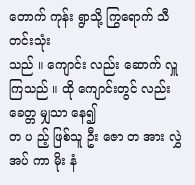တောက် ကုန်း ရွာသို့ ကြွရောက် သီတင်းသုံး
သည် ။ ကျောင်း လည်း ဆောက် လှူ ကြသည် ။ ထို ကျောင်းတွင် လည်း ခေတ္တ မျှသာ နေ၍
တ ပ ည့် ဖြစ်သူ ဦး ဇော တ အား လွှဲ အပ် ကာ မိုး နံ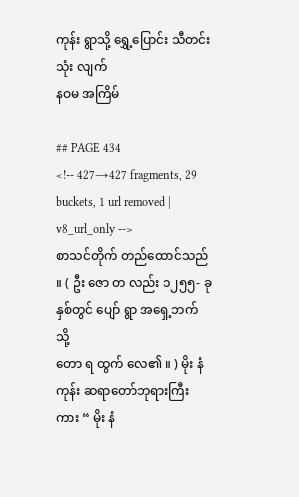ကုန်း ရွာသို့ ရွှေ့ပြောင်း သီတင်းသုံး လျက်
နဝမ အကြိမ်

## PAGE 434
<!-- 427→427 fragments, 29 buckets, 1 url removed | v8_url_only -->
စာသင်တိုက် တည်ထောင်သည် ။ ( ဦး ဇော တ လည်း ၁၂၅၅- ခုနှစ်တွင် ပျော် ရွာ အရှေ့ဘက် သို့
တော ရ ထွက် လေ၏ ။ ) မိုး နံ ကုန်း ဆရာတော်ဘုရားကြီး ကား “ မိုး နံ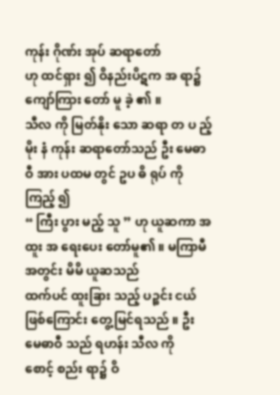ကုန်း ဂိုဏ်း အုပ် ဆရာတော်
ဟု ထင်ရှား ၍ ဝိနည်းပိဋက အ ရာ၌ ကျော်ကြား တော် မူ ခဲ့ ၏ ။
သီလ ကို မြတ်နိုး သော ဆရာ တ ပ ည့်
မိုး နံ ကုန်း ဆရာတော်သည် ဦး မေဓာဝီ အား ပထမ တွင် ဥပ ဓိ ရုပ် ကို ကြည့် ၍
“ ကြီး ပွား မည့် သူ ” ဟု ယူဆကာ အထူး အ ရေးပေး တော်မူ၏ ။ မကြာမီ အတွင်း မိမိ ယူဆသည်
ထက်ပင် ထူးခြား သည့် ပဉ္စင်း ငယ် ဖြစ်ကြောင်း တွေ့မြင်ရသည် ။ ဦး မေဓာဝီ သည် ရဟန်း သီလ ကို
စောင့် စည်း ရာ၌ ဝိ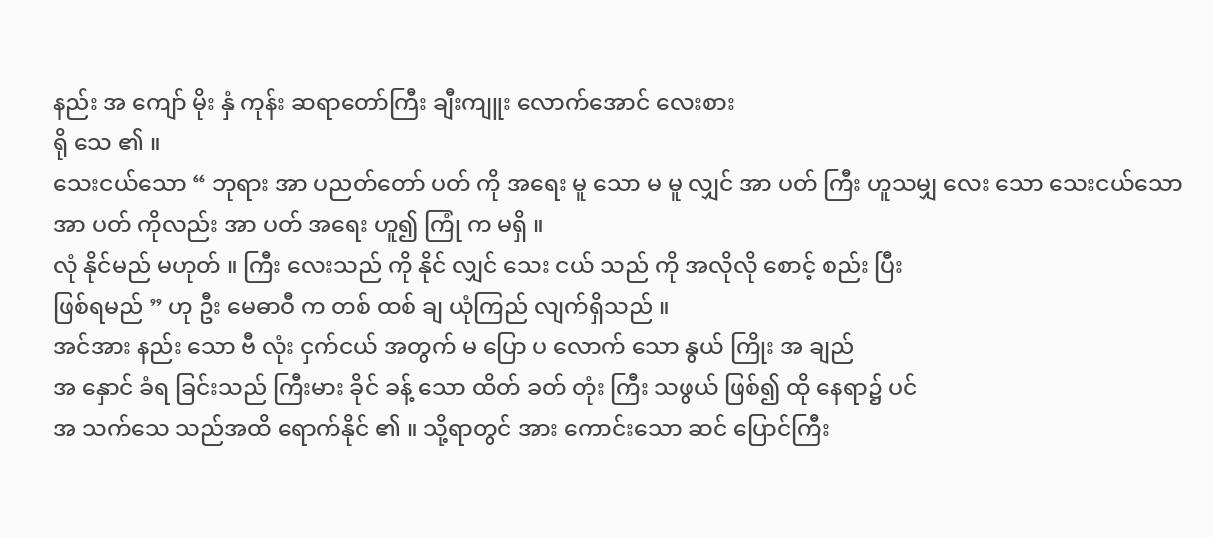နည်း အ ကျော် မိုး နှံ ကုန်း ဆရာတော်ကြီး ချီးကျူး လောက်အောင် လေးစား
ရို သေ ၏ ။
သေးငယ်သော “ ဘုရား အာ ပညတ်တော် ပတ် ကို အရေး မူ သော မ မူ လျှင် အာ ပတ် ကြီး ဟူသမျှ လေး သော သေးငယ်သော အာ ပတ် ကိုလည်း အာ ပတ် အရေး ဟူ၍ ကြုံ က မရှိ ။
လုံ နိုင်မည် မဟုတ် ။ ကြီး လေးသည် ကို နိုင် လျှင် သေး ငယ် သည် ကို အလိုလို စောင့် စည်း ပြီး
ဖြစ်ရမည် ” ဟု ဦး မေဓာဝီ က တစ် ထစ် ချ ယုံကြည် လျက်ရှိသည် ။
အင်အား နည်း သော ဗီ လုံး ငှက်ငယ် အတွက် မ ပြော ပ လောက် သော နွယ် ကြိုး အ ချည်
အ နှောင် ခံရ ခြင်းသည် ကြီးမား ခိုင် ခန့် သော ထိတ် ခတ် တုံး ကြီး သဖွယ် ဖြစ်၍ ထို နေရာ၌ ပင်
အ သက်သေ သည်အထိ ရောက်နိုင် ၏ ။ သို့ရာတွင် အား ကောင်းသော ဆင် ပြောင်ကြီး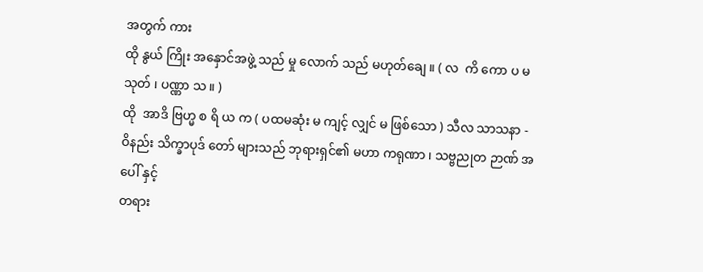အတွက် ကား
ထို နွယ် ကြိုး အနှောင်အဖွဲ့ သည် မှု လောက် သည် မဟုတ်ချေ ။ ( လ  ကိ ကော ပ မ သုတ် ၊ ပဏ္ဏာ သ ။ )
ထို  အာဒိ ဗြဟ္မ စ ရိ ယ က ( ပထမဆုံး မ ကျင့် လျှင် မ ဖြစ်သော ) သီလ သာသနာ -
ဝိနည်း သိက္ခာပုဒ် တော် များသည် ဘုရားရှင်၏ မဟာ ကရုဏာ ၊ သဗ္ဗညုတ ဉာဏ် အပေါ် နှင့်
တရား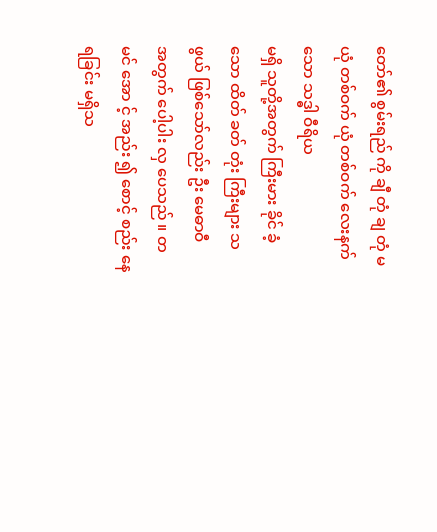တော်၏ စွမ်းရည် ကို ချီ တုံ ချ တုံ မယုံ တစ်ဝက် ယုံ တစ်ဝက် လေးနက် သော သဒ္ဓါ ဝီရိယ
မရှိ သူတို့အတွက် ကြီးမား ခိုင် ခံ့ သော ထိတ် ခတ် တုံး ကြီးများ သဖွယ် ဖြစ်သော်လည်း ဦး မေဓာဝီ
အတွက် ပေါ့ပါး လှ ပေသည် ။ တ မင် အော င့် အည်း ၍ စောင့် စည်း နေရခြင်း မရှိသ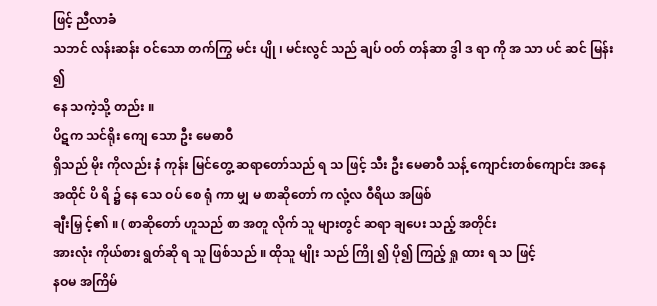ဖြင့် ညီလာခံ
သဘင် လန်းဆန်း ဝင်သော တက်ကြွ မင်း ပျို ၊ မင်းလွင် သည် ချပ် ဝတ် တန်ဆာ ဒွါ ဒ ရာ ကို အ သာ ပင် ဆင် မြန်း ၍
နေ သကဲ့သို့ တည်း ။
ပိဋက သင်ရိုး ကျေ သော ဦး မေဓာဝီ
ရှိသည် မိုး ကိုလည်း နံ ကုန်း မြင်တွေ့ ဆရာတော်သည် ရ သ ဖြင့် သီး ဦး မေဓာဝီ သန့် ကျောင်းတစ်ကျောင်း အနေအထိုင် ပိ ရိ ၌ နေ သေ ဝပ် စေ ရုံ ကာ မျှ မ စာဆိုတော် က လုံ့လ ဝီရိယ အဖြစ်
ချီးမြှ င့်၏ ။ ( စာဆိုတော် ဟူသည် စာ အတူ လိုက် သူ များတွင် ဆရာ ချပေး သည့် အတိုင်း
အားလုံး ကိုယ်စား ရွတ်ဆို ရ သူ ဖြစ်သည် ။ ထိုသူ မျိုး သည် ကြို ၍ ပို၍ ကြည့် ရှု ထား ရ သ ဖြင့်
နဝမ အကြိမ်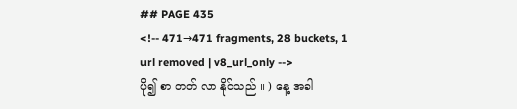## PAGE 435
<!-- 471→471 fragments, 28 buckets, 1 url removed | v8_url_only -->
ပို၍ စာ တတ် လာ နိုင်သည် ။ ) နေ့ အခါ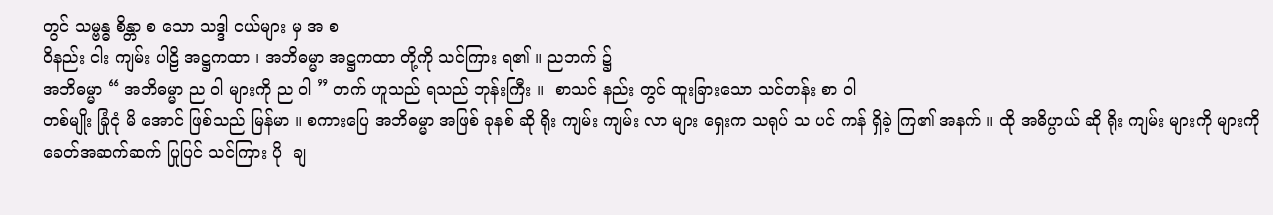တွင် သမ္ဗန္ဓ စိန္တာ စ သော သဒ္ဒါ ငယ်များ မှ အ စ
ဝိနည်း ငါး ကျမ်း ပါဠိ အဋ္ဌကထာ ၊ အဘိဓမ္မာ အဋ္ဌကထာ တို့ကို သင်ကြား ရ၏ ။ ညဘက် ၌
အဘိဓမ္မာ “ အဘိဓမ္မာ ည ဝါ များကို ည ဝါ ” တက် ဟူသည် ရသည် ဘုန်းကြီး ။  စာသင် နည်း တွင် ထူးခြားသော သင်တန်း စာ ဝါ
တစ်မျိုး ခြုံငုံ မိ အောင် ဖြစ်သည် မြန်မာ ။ စကားပြေ အဘိဓမ္မာ အဖြစ် ခုနစ် ဆို ရိုး ကျမ်း ကျမ်း လာ များ ရှေးက သရုပ် သ ပင် ကန် ရှိခဲ့ ကြ၏ အနက် ။ ထို အဓိပ္ပာယ် ဆို ရိုး ကျမ်း များကို များကို
ခေတ်အဆက်ဆက် ပြုပြင် သင်ကြား ပို  ချ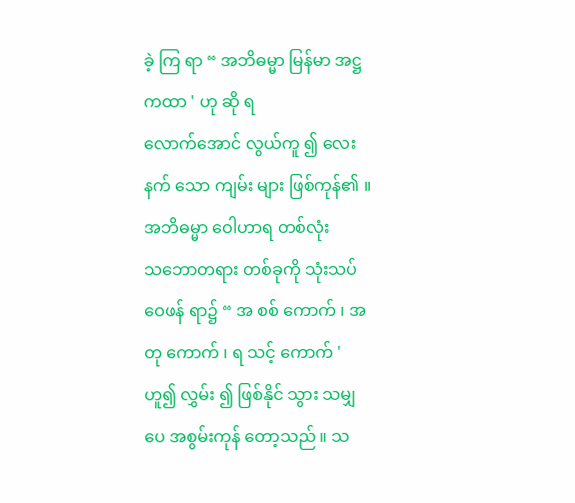ခဲ့ ကြ ရာ “ အဘိဓမ္မာ မြန်မာ အဋ္ဌကထာ ' ဟု ဆို ရ
လောက်အောင် လွယ်ကူ ၍ လေးနက် သော ကျမ်း များ ဖြစ်ကုန်၏ ။ အဘိဓမ္မာ ဝေါဟာရ တစ်လုံး
သဘောတရား တစ်ခုကို သုံးသပ် ဝေဖန် ရာ၌ “ အ စစ် ကောက် ၊ အတု ကောက် ၊ ရ သင့် ကောက် '
ဟူ၍ လွှမ်း ၍ ဖြစ်နိုင် သွား သမျှ ပေ အစွမ်းကုန် တော့သည် ။ သ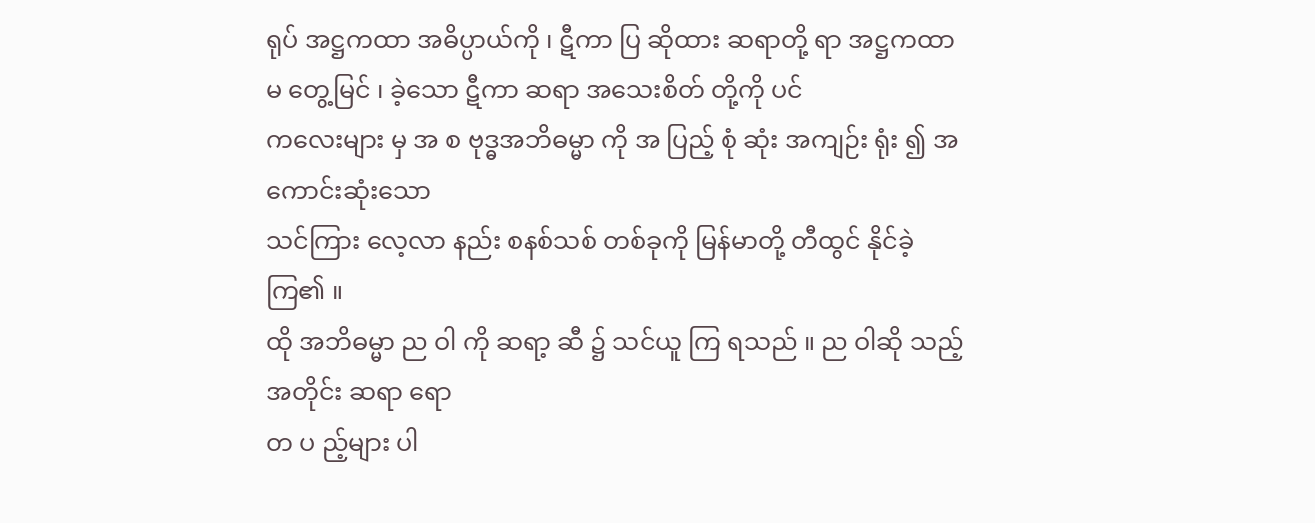ရုပ် အဋ္ဌကထာ အဓိပ္ပာယ်ကို ၊ ဋီကာ ပြ ဆိုထား ဆရာတို့ ရာ အဋ္ဌကထာ မ တွေ့မြင် ၊ ခဲ့သော ဋီကာ ဆရာ အသေးစိတ် တို့ကို ပင်
ကလေးများ မှ အ စ ဗုဒ္ဓအဘိဓမ္မာ ကို အ ပြည့် စုံ ဆုံး အကျဉ်း ရုံး ၍ အကောင်းဆုံးသော
သင်ကြား လေ့လာ နည်း စနစ်သစ် တစ်ခုကို မြန်မာတို့ တီထွင် နိုင်ခဲ့ ကြ၏ ။
ထို အဘိဓမ္မာ ည ဝါ ကို ဆရာ့ ဆီ ၌ သင်ယူ ကြ ရသည် ။ ည ဝါဆို သည့် အတိုင်း ဆရာ ရော
တ ပ ည့်များ ပါ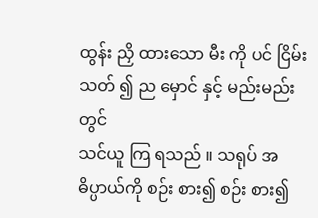ထွန်း ညှိ ထားသော မီး ကို ပင် ငြိမ်း သတ် ၍ ည မှောင် နှင့် မည်းမည်း တွင်
သင်ယူ ကြ ရသည် ။ သရုပ် အဓိပ္ပာယ်ကို စဉ်း စား၍ စဉ်း စား၍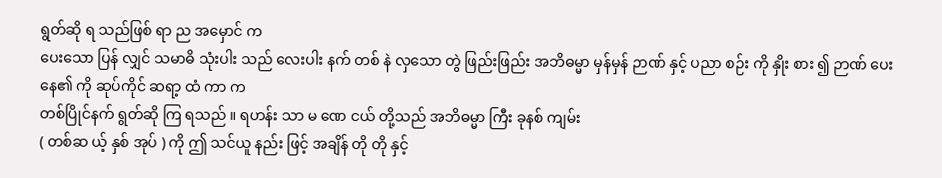ရွတ်ဆို ရ သည်ဖြစ် ရာ ည အမှောင် က
ပေးသော ပြန် လျှင် သမာဓိ သုံးပါး သည် လေးပါး နက် တစ် နဲ လှသော တွဲ ဖြည်းဖြည်း အဘိဓမ္မာ မှန်မှန် ဉာဏ် နှင့် ပညာ စဉ်း ကို နှိုး စား ၍ ဉာဏ် ပေး နေ၏ ကို ဆုပ်ကိုင် ဆရာ့ ထံ ကာ က
တစ်ပြိုင်နက် ရွတ်ဆို ကြ ရသည် ။ ရဟန်း သာ မ ဏေ ငယ် တို့သည် အဘိဓမ္မာ ကြီး ခုနစ် ကျမ်း
( တစ်ဆ ယ့် နှစ် အုပ် ) ကို ဤ သင်ယူ နည်း ဖြင့် အချိန် တို တို နှင့်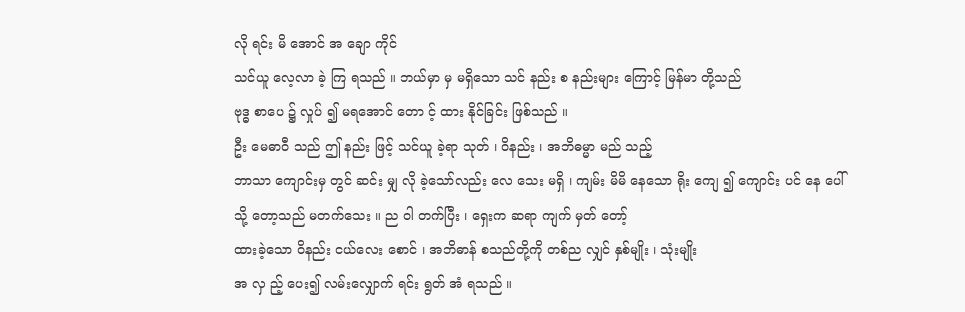လို ရင်း မိ အောင် အ ချော ကိုင်
သင်ယူ လေ့လာ ခဲ့ ကြ ရသည် ။ ဘယ်မှာ မှ မရှိသော သင် နည်း စ နည်းများ ကြောင့် မြန်မာ တို့သည်
ဗုဒ္ဓ စာပေ ၌ လှုပ် ၍ မရအောင် တော င့် ထား နိုင်ခြင်း ဖြစ်သည် ။
ဦး မေဓာဝီ သည် ဤ နည်း ဖြင့် သင်ယူ ခဲ့ရာ သုတ် ၊ ဝိနည်း ၊ အဘိဓမ္မာ မည် သည့်
ဘာသာ ကျောင်းမှ တွင် ဆင်း မျှ လို ခဲ့သော်လည်း လေ သေး မရှိ ၊ ကျမ်း မိမိ နေသော ရိုး ကျေ ၍ ကျောင်း ပင် နေ ပေါ်သို့ တော့သည် မတက်သေး ။ ည ဝါ တက်ပြီး ၊ ရှေးက ဆရာ ကျက် မှတ် တော့်
ထားခဲ့သော ဝိနည်း ငယ်လေး စောင် ၊ အဘိဓာန် စသည်တို့ကို တစ်ည လျှင် နှစ်မျိုး ၊ သုံးမျိုး
အ လှ ည့် ပေး၍ လမ်းလျှောက် ရင်း ရွတ် အံ ရသည် ။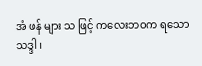အံ ဖန် များ သ ဖြင့် ကလေးဘဝက ရသော
သဒ္ဒါ ၊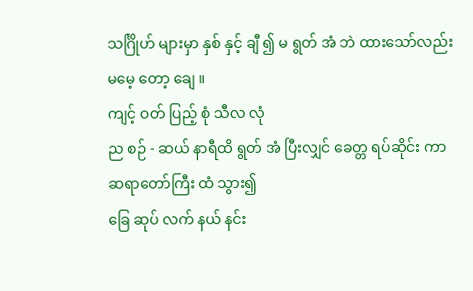သင်္ဂြိုဟ် များမှာ နှစ် နှင့် ချီ ၍ မ ရွတ် အံ ဘဲ ထားသော်လည်း မမေ့ တော့ ချေ ။
ကျင့် ဝတ် ပြည့် စုံ သီလ လုံ
ည စဉ် - ဆယ် နာရီထိ ရွတ် အံ ပြီးလျှင် ခေတ္တ ရပ်ဆိုင်း ကာ ဆရာတော်ကြီး ထံ သွား၍
ခြေ ဆုပ် လက် နယ် နင်း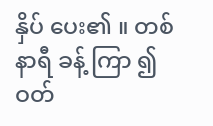နှိပ် ပေး၏ ။ တစ်နာရီ ခန့် ကြာ ၍ ဝတ်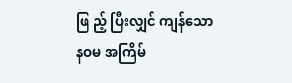ဖြ ည့် ပြီးလျှင် ကျန်သော
နဝမ အကြိမ်